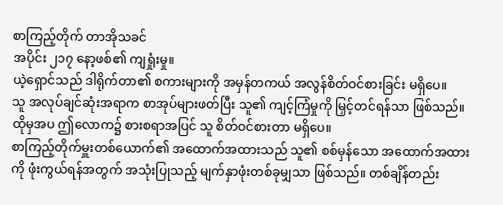စာကြည့်တိုက် တာအိုသခင်
အပိုင်း ၂၁၇ နော့ဖစ်၏ ကျရှုံးမှု။
ယဲ့ရှောင်သည် ဒါရိုက်တာ၏ စကားများကို အမှန်တကယ် အလွန်စိတ်ဝင်စားခြင်း မရှိပေ။
သူ အလုပ်ချင်ဆုံးအရာက စာအုပ်များဖတ်ပြီး သူ၏ ကျင့်ကြံမှုကို မြှင့်တင်ရန်သာ ဖြစ်သည်။ ထိုမှအပ ဤလောက၌ စားစရာအပြင် သူ စိတ်ဝင်စားတာ မရှိပေ။
စာကြည့်တိုက်မှူးတစ်ယောက်၏ အထောက်အထားသည် သူ၏ စစ်မှန်သော အထောက်အထားကို ဖုံးကွယ်ရန်အတွက် အသုံးပြုသည့် မျက်နှာဖုံးတစ်ခုမျှသာ ဖြစ်သည်။ တစ်ချိန်တည်း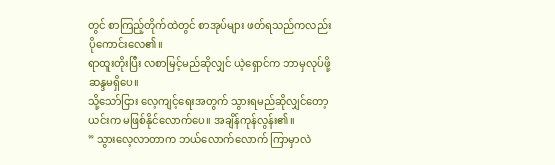တွင် စာကြည့်တိုက်ထဲတွင် စာအုပ်များ ဖတ်ရသည်ကလည်း ပိုကောင်းလေ၏။
ရာထူးတိုးပြီး လစာမြင့်မည်ဆိုလျှင် ယဲ့ရှောင်က ဘာမှလုပ်ဖို့ ဆန္ဒမရှိပေ။
သို့သော်ငြား လေ့ကျင့်ရေးအတွက် သွားရမည်ဆိုလျှင်တော့ ယင်းက မဖြစ်နိုင်လောက်ပေ။ အချိန်ကုန်လွန်း၏။
” သွားလေ့လာတာက ဘယ်လောက်လောက် ကြာမှာလဲ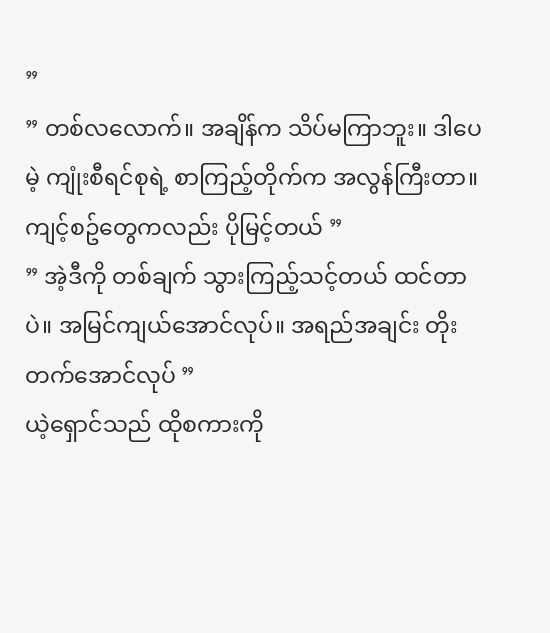”
” တစ်လလောက်။ အချိန်က သိပ်မကြာဘူး။ ဒါပေမဲ့ ကျုံးစီရင်စုရဲ့ စာကြည့်တိုက်က အလွန်ကြီးတာ။ ကျင့်စဥ်တွေကလည်း ပိုမြင့်တယ် ”
” အဲ့ဒီကို တစ်ချက် သွားကြည့်သင့်တယ် ထင်တာပဲ။ အမြင်ကျယ်အောင်လုပ်။ အရည်အချင်း တိုးတက်အောင်လုပ် ”
ယဲ့ရှောင်သည် ထိုစကားကို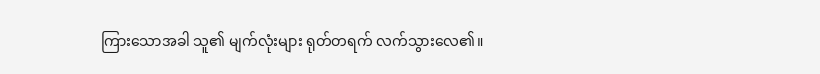ကြားသောအခါ သူ၏ မျက်လုံးများ ရုတ်တရက် လက်သွားလေ၏။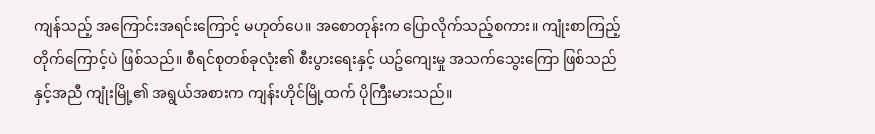ကျန်သည့် အကြောင်းအရင်းကြောင့် မဟုတ်ပေ။ အစောတုန်းက ပြောလိုက်သည့်စကား။ ကျုံးစာကြည့်တိုက်ကြောင့်ပဲ ဖြစ်သည်။ စီရင်စုတစ်ခုလုံး၏ စီးပွားရေးနှင့် ယဥ်ကျေးမှု အသက်သွေးကြော ဖြစ်သည်နှင့်အညီ ကျုံးမြို့၏ အရွယ်အစားက ကျန်းဟိုင်မြို့ထက် ပိုကြီးမားသည်။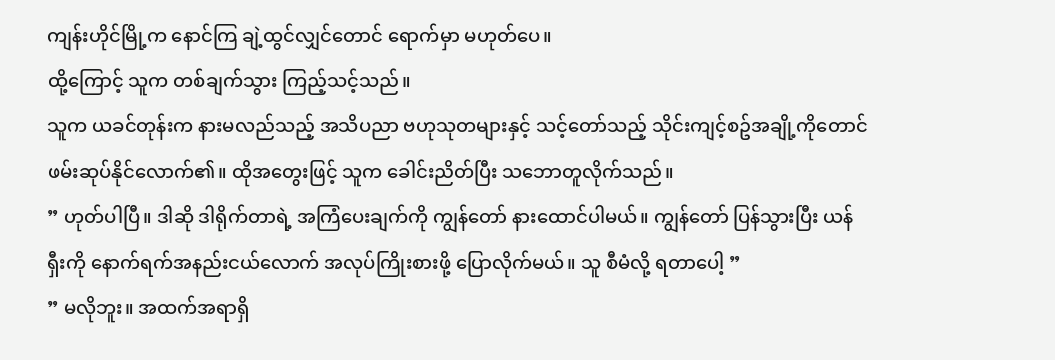ကျန်းဟိုင်မြို့က နောင်ကြ ချဲ့ထွင်လျှင်တောင် ရောက်မှာ မဟုတ်ပေ။
ထို့ကြောင့် သူက တစ်ချက်သွား ကြည့်သင့်သည်။
သူက ယခင်တုန်းက နားမလည်သည့် အသိပညာ ဗဟုသုတများနှင့် သင့်တော်သည့် သိုင်းကျင့်စဥ်အချို့ကိုတောင် ဖမ်းဆုပ်နိုင်လောက်၏။ ထိုအတွေးဖြင့် သူက ခေါင်းညိတ်ပြီး သဘောတူလိုက်သည်။
” ဟုတ်ပါပြီ။ ဒါဆို ဒါရိုက်တာရဲ့ အကြံပေးချက်ကို ကျွန်တော် နားထောင်ပါမယ်။ ကျွန်တော် ပြန်သွားပြီး ယန်ရှီးကို နောက်ရက်အနည်းငယ်လောက် အလုပ်ကြိုးစားဖို့ ပြောလိုက်မယ်။ သူ စီမံလို့ ရတာပေါ့ ”
” မလိုဘူး။ အထက်အရာရှိ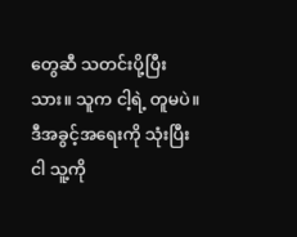တွေဆီ သတင်းပို့ပြီးသား။ သူက ငါ့ရဲ့ တူမပဲ။ ဒီအခွင့်အရေးကို သုံးပြီး ငါ သူ့ကို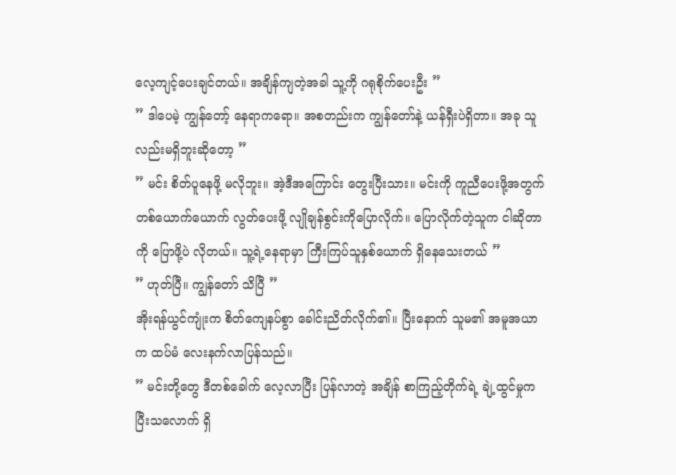လေ့ကျင့်ပေးချင်တယ်။ အချိန်ကျတဲ့အခါ သူ့ကို ဂရုစိုက်ပေးဦး ”
” ဒါပေမဲ့ ကျွန်တော့် နေရာကရော။ အစတည်းက ကျွန်တော်နဲ့ ယန်ရှီးပဲရှိတာ။ အခု သူလည်းမရှိဘူးဆိုတော့ ”
” မင်း စိတ်ပူနေဖို့ မလိုဘူး။ အဲ့ဒီအကြောင်း တွေးပြီးသား။ မင်းကို ကူညီပေးဖို့အတွက် တစ်ယောက်ယောက် လွတ်ပေးဖို့ လျိုချန်စွင်းကိုပြောလိုက်။ ပြောလိုက်တဲ့သူက ငါဆိုတာကို ပြောဖို့ပဲ လိုတယ်။ သူ့ရဲ့နေရာမှာ ကြီးကြပ်သူနှစ်ယောက် ရှိနေသေးတယ် ”
” ဟုတ်ပြီ။ ကျွန်တော် သိပြီ ”
အိုးရန်ယွင်ကျုံးက စိတ်ကျေနပ်စွာ ခေါင်းညိတ်လိုက်၏။ ပြီးနောက် သူမ၏ အမူအယာက ထပ်မံ လေးနက်လာပြန်သည်။
” မင်းတို့တွေ ဒီတစ်ခေါက် လေ့လာပြီး ပြန်လာတဲ့ အချိန် စာကြည့်တိုက်ရဲ့ ချဲ့ထွင်မှုက ပြီးသလောက် ရှိ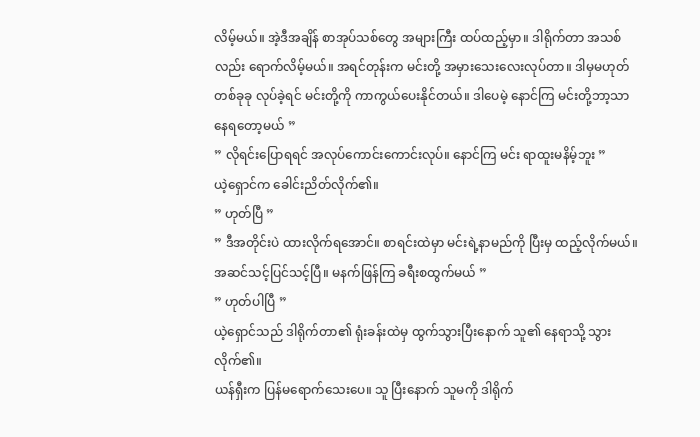လိမ့်မယ်။ အဲ့ဒီအချိန် စာအုပ်သစ်တွေ အများကြီး ထပ်ထည့်မှာ။ ဒါရိုက်တာ အသစ်လည်း ရောက်လိမ့်မယ်။ အရင်တုန်းက မင်းတို့ အမှားသေးလေးလုပ်တာ။ ဒါမှမဟုတ် တစ်ခုခု လုပ်ခဲ့ရင် မင်းတို့ကို ကာကွယ်ပေးနိုင်တယ်။ ဒါပေမဲ့ နောင်ကြ မင်းတို့ဘာ့သာ နေရတော့မယ် ”
” လိုရင်းပြောရရင် အလုပ်ကောင်းကောင်းလုပ်။ နောင်ကြ မင်း ရာထူးမနိမ့်ဘူး ”
ယဲ့ရှောင်က ခေါင်းညိတ်လိုက်၏။
” ဟုတ်ပြီ ”
” ဒီအတိုင်းပဲ ထားလိုက်ရအောင်။ စာရင်းထဲမှာ မင်းရဲ့နာမည်ကို ပြီးမှ ထည့်လိုက်မယ်။ အဆင်သင့်ပြင်သင့်ပြီ။ မနက်ဖြန်ကြ ခရီးစထွက်မယ် ”
” ဟုတ်ပါပြီ ”
ယဲ့ရှောင်သည် ဒါရိုက်တာ၏ ရုံးခန်းထဲမှ ထွက်သွားပြီးနောက် သူ၏ နေရာသို့ သွားလိုက်၏။
ယန်ရှီးက ပြန်မရောက်သေးပေ။ သူ ပြီးနောက် သူမကို ဒါရိုက်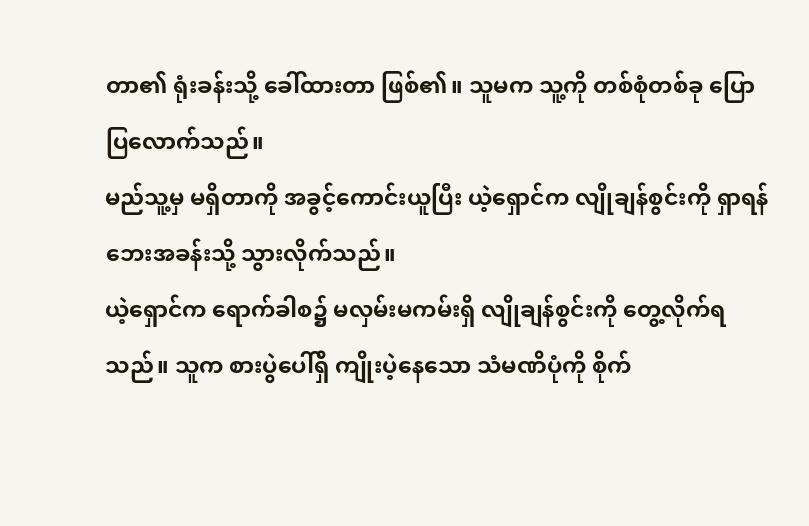တာ၏ ရုံးခန်းသို့ ခေါ်ထားတာ ဖြစ်၏။ သူမက သူ့ကို တစ်စုံတစ်ခု ပြောပြလောက်သည်။
မည်သူ့မှ မရှိတာကို အခွင့်ကောင်းယူပြီး ယဲ့ရှောင်က လျိုချန်စွင်းကို ရှာရန် ဘေးအခန်းသို့ သွားလိုက်သည်။
ယဲ့ရှောင်က ရောက်ခါစ၌ မလှမ်းမကမ်းရှိ လျိုချန်စွင်းကို တွေ့လိုက်ရသည်။ သူက စားပွဲပေါ်ရှိ ကျိုးပဲ့နေသော သံမဏိပုံကို စိုက်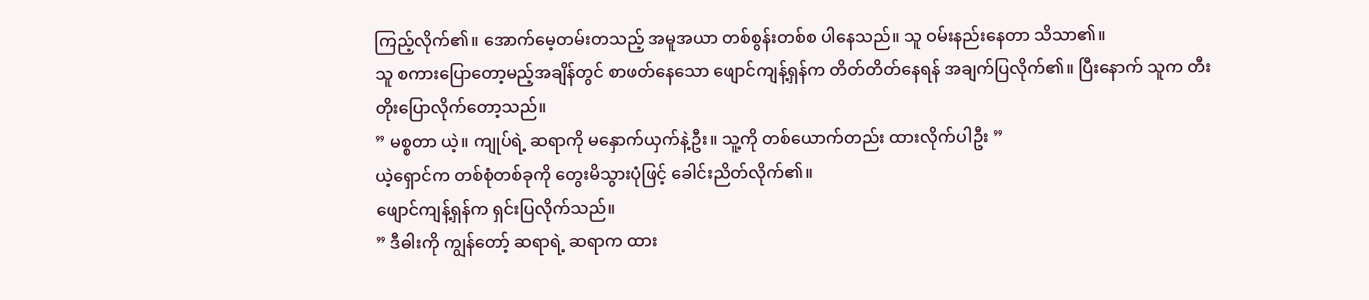ကြည့်လိုက်၏။ အောက်မေ့တမ်းတသည့် အမူအယာ တစ်စွန်းတစ်စ ပါနေသည်။ သူ ဝမ်းနည်းနေတာ သိသာ၏။
သူ စကားပြောတော့မည့်အချိန်တွင် စာဖတ်နေသော ဖျောင်ကျန့်ရှန်က တိတ်တိတ်နေရန် အချက်ပြလိုက်၏။ ပြီးနောက် သူက တီးတိုးပြောလိုက်တော့သည်။
” မစ္စတာ ယဲ့။ ကျုပ်ရဲ့ ဆရာကို မနှောက်ယှက်နဲ့ဦး။ သူ့ကို တစ်ယောက်တည်း ထားလိုက်ပါဦး ”
ယဲ့ရှောင်က တစ်စုံတစ်ခုကို တွေးမိသွားပုံဖြင့် ခေါင်းညိတ်လိုက်၏။
ဖျောင်ကျန့်ရှန်က ရှင်းပြလိုက်သည်။
” ဒီဓါးကို ကျွန်တော့် ဆရာရဲ့ ဆရာက ထား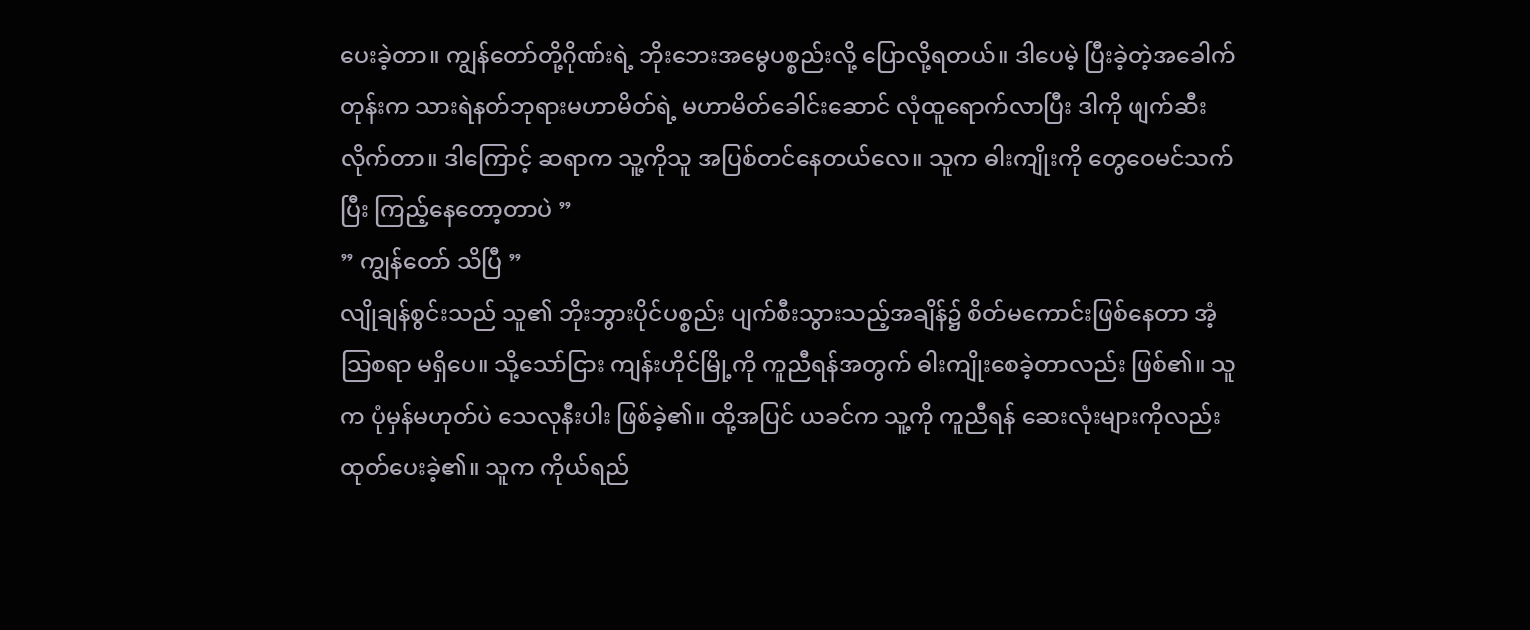ပေးခဲ့တာ။ ကျွန်တော်တို့ဂိုဏ်းရဲ့ ဘိုးဘေးအမွေပစ္စည်းလို့ ပြောလို့ရတယ်။ ဒါပေမဲ့ ပြီးခဲ့တဲ့အခေါက်တုန်းက သားရဲနတ်ဘုရားမဟာမိတ်ရဲ့ မဟာမိတ်ခေါင်းဆောင် လုံထူရောက်လာပြီး ဒါကို ဖျက်ဆီးလိုက်တာ။ ဒါကြောင့် ဆရာက သူ့ကိုသူ အပြစ်တင်နေတယ်လေ။ သူက ဓါးကျိုးကို တွေဝေမင်သက်ပြီး ကြည့်နေတော့တာပဲ ”
” ကျွန်တော် သိပြီ ”
လျိုချန်စွင်းသည် သူ၏ ဘိုးဘွားပိုင်ပစ္စည်း ပျက်စီးသွားသည့်အချိန်၌ စိတ်မကောင်းဖြစ်နေတာ အံ့သြစရာ မရှိပေ။ သို့သော်ငြား ကျန်းဟိုင်မြို့ကို ကူညီရန်အတွက် ဓါးကျိုးစေခဲ့တာလည်း ဖြစ်၏။ သူက ပုံမှန်မဟုတ်ပဲ သေလုနီးပါး ဖြစ်ခဲ့၏။ ထို့အပြင် ယခင်က သူ့ကို ကူညီရန် ဆေးလုံးများကိုလည်း ထုတ်ပေးခဲ့၏။ သူက ကိုယ်ရည်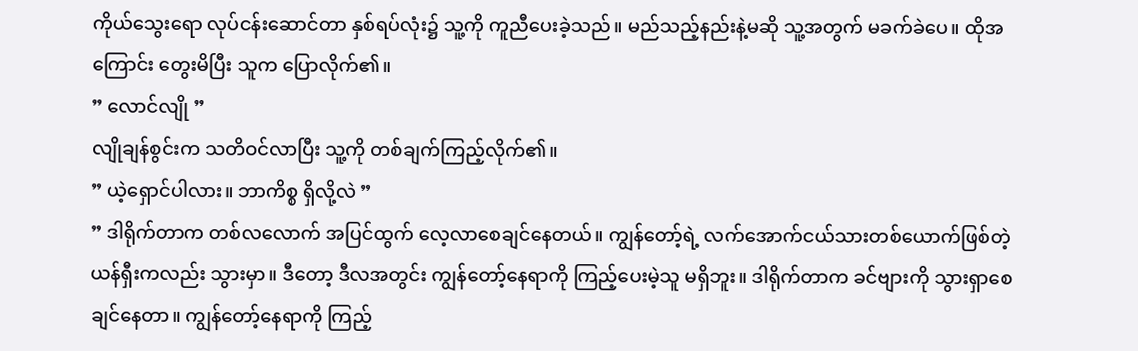ကိုယ်သွေးရော လုပ်ငန်းဆောင်တာ နှစ်ရပ်လုံး၌ သူ့ကို ကူညီပေးခဲ့သည်။ မည်သည့်နည်းနဲ့မဆို သူ့အတွက် မခက်ခဲပေ။ ထိုအကြောင်း တွေးမိပြီး သူက ပြောလိုက်၏။
” လောင်လျို ”
လျိုချန်စွင်းက သတိဝင်လာပြီး သူ့ကို တစ်ချက်ကြည့်လိုက်၏။
” ယဲ့ရှောင်ပါလား။ ဘာကိစ္စ ရှိလို့လဲ ”
” ဒါရိုက်တာက တစ်လလောက် အပြင်ထွက် လေ့လာစေချင်နေတယ်။ ကျွန်တော့်ရဲ့ လက်အောက်ငယ်သားတစ်ယောက်ဖြစ်တဲ့ ယန်ရှီးကလည်း သွားမှာ။ ဒီတော့ ဒီလအတွင်း ကျွန်တော့်နေရာကို ကြည့်ပေးမဲ့သူ မရှိဘူး။ ဒါရိုက်တာက ခင်ဗျားကို သွားရှာစေချင်နေတာ။ ကျွန်တော့်နေရာကို ကြည့်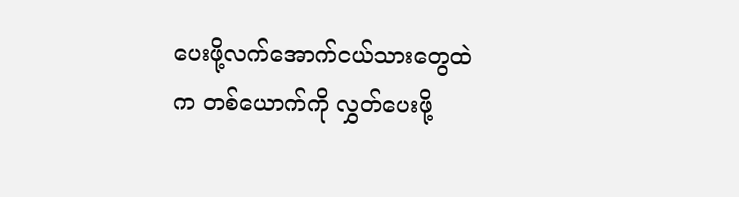ပေးဖို့လက်အောက်ငယ်သားတွေထဲက တစ်ယောက်ကို လွှတ်ပေးဖို့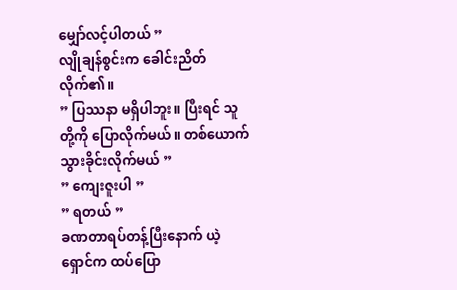မျှော်လင့်ပါတယ် ”
လျိုချန်စွင်းက ခေါင်းညိတ်လိုက်၏။
” ပြဿနာ မရှိပါဘူး။ ပြီးရင် သူတို့ကို ပြောလိုက်မယ်။ တစ်ယောက် သွားခိုင်းလိုက်မယ် ”
” ကျေးဇူးပါ ”
” ရတယ် ”
ခဏတာရပ်တန့်ပြီးနောက် ယဲ့ရှောင်က ထပ်ပြော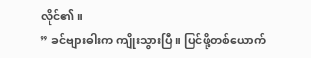လိုင်၏။
” ခင်ဗျားဓါးက ကျိုးသွားပြီ။ ပြင်ဖို့တစ်ယောက်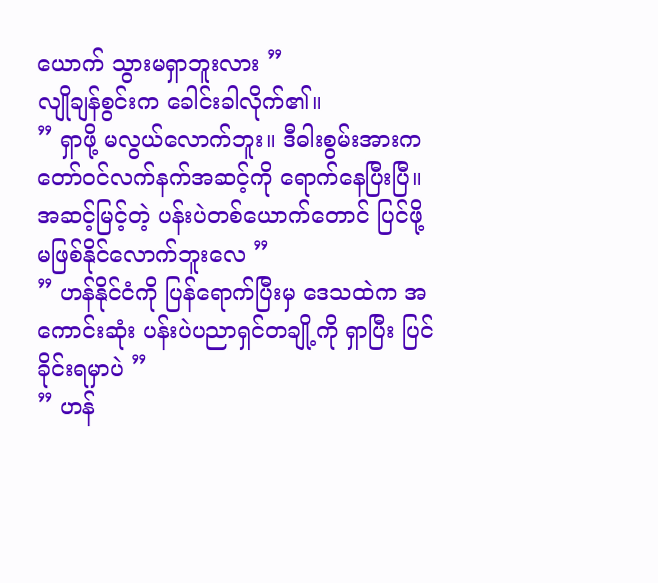ယောက် သွားမရှာဘူးလား ”
လျိုချန်စွင်းက ခေါင်းခါလိုက်၏။
” ရှာဖို့ မလွယ်လောက်ဘူး။ ဒီဓါးစွမ်းအားက တော်ဝင်လက်နက်အဆင့်ကို ရောက်နေပြီးပြီ။ အဆင့်မြင့်တဲ့ ပန်းပဲတစ်ယောက်တောင် ပြင်ဖို့ မဖြစ်နိုင်လောက်ဘူးလေ ”
” ဟန်နိုင်ငံကို ပြန်ရောက်ပြီးမှ ဒေသထဲက အကောင်းဆုံး ပန်းပဲပညာရှင်တချို့ကို ရှာပြီး ပြင်ခိုင်းရမှာပဲ ”
” ဟန်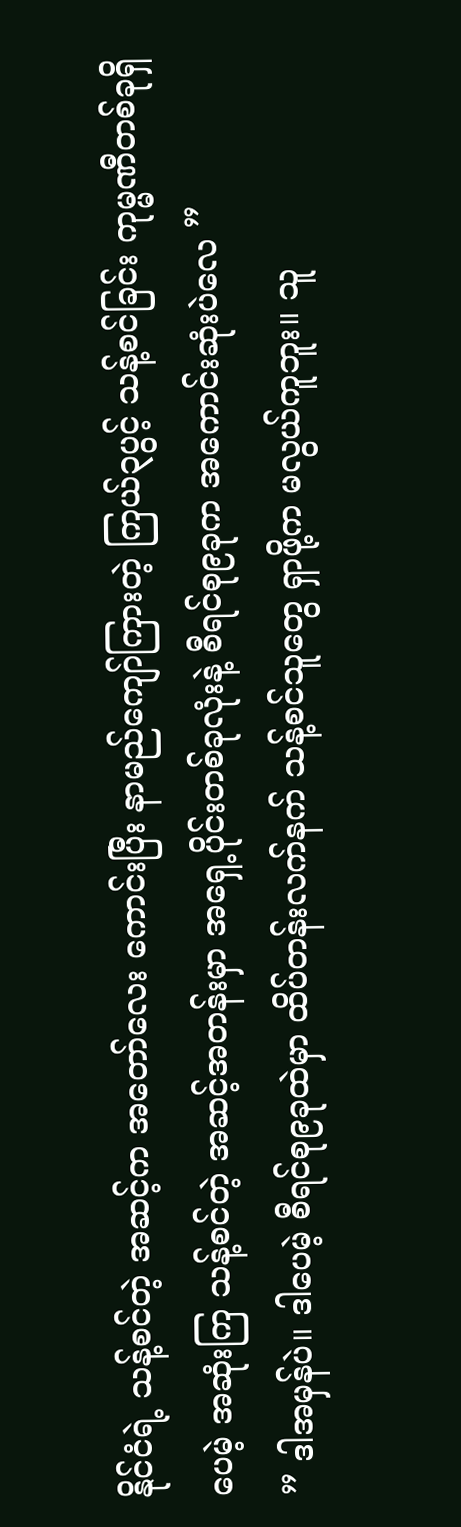နိုင်ငံရဲ့ သန့်စင်တဲ့ အဆင့်က အတော်လေး ကောင်းပြီး နာမည်ကျော်ကြားတဲ့ ကြယ်၃ပွင့် သန့်စင်ခြင်း ကုမ္မဏီတစ်ခုရှိပေမဲ့ အဆုံးကြ သန့်စင်တဲ့ အဆင့်အတန်းမှာ အရှေ့ပိုင်းတစ်ခုလုံးနဲ့ စီရင်စု၉ခုက အကောင်းဆုံးပဲလေ ”
” ဒါအမှန်ပဲ။ ဒါပေမဲ့ စီရင်စု၉ခုထဲမှာ ထိပ်တန်းလက်နက် သန့်စင်သူတွေ ရှာဖို့က မလွယ်ကူဘူး။ သူ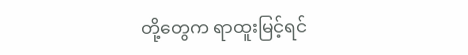တို့တွေက ရာထူးမြင့်ရင်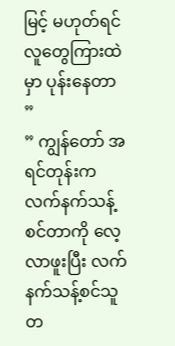မြင့် မဟုတ်ရင် လူတွေကြားထဲမှာ ပုန်းနေတာ ”
” ကျွန်တော် အရင်တုန်းက လက်နက်သန့်စင်တာကို လေ့လာဖူးပြီး လက်နက်သန့်စင်သူတ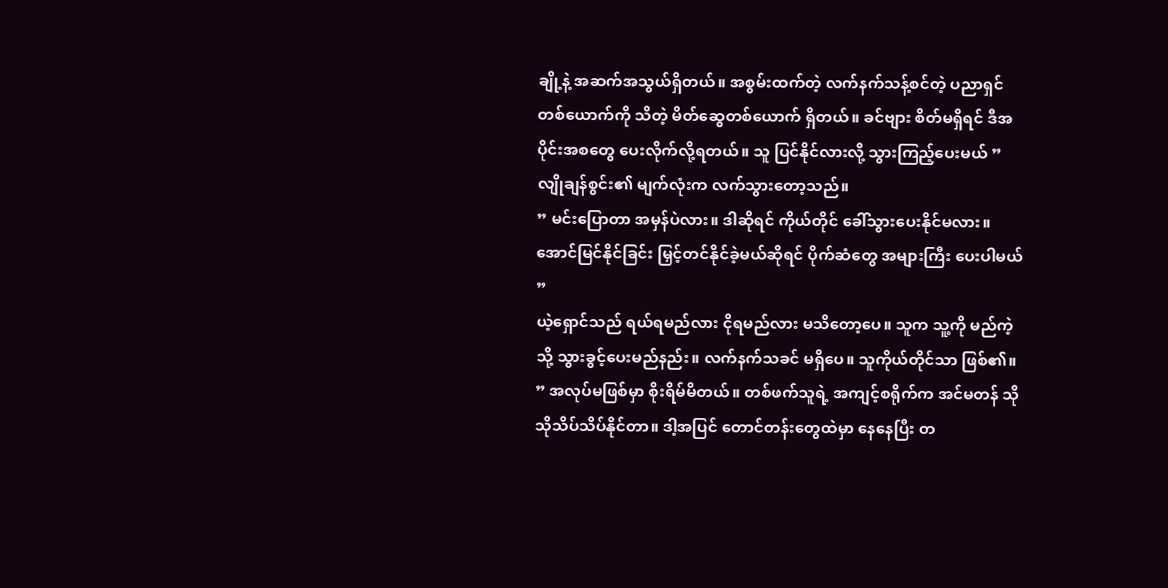ချို့နဲ့ အဆက်အသွယ်ရှိတယ်။ အစွမ်းထက်တဲ့ လက်နက်သန့်စင်တဲ့ ပညာရှင်တစ်ယောက်ကို သိတဲ့ မိတ်ဆွေတစ်ယောက် ရှိတယ်။ ခင်ဗျား စိတ်မရှိရင် ဒီအပိုင်းအစတွေ ပေးလိုက်လို့ရတယ်။ သူ ပြင်နိုင်လားလို့ သွားကြည့်ပေးမယ် ” လျိုချန်စွင်း၏ မျက်လုံးက လက်သွားတော့သည်။
” မင်းပြောတာ အမှန်ပဲလား။ ဒါဆိုရင် ကိုယ်တိုင် ခေါ်သွားပေးနိုင်မလား။ အောင်မြင်နိုင်ခြင်း မြှင့်တင်နိုင်ခဲ့မယ်ဆိုရင် ပိုက်ဆံတွေ အများကြီး ပေးပါမယ် ”
ယဲ့ရှောင်သည် ရယ်ရမည်လား ငိုရမည်လား မသိတော့ပေ။ သူက သူ့ကို မည်ကဲ့သို့ သွားခွင့်ပေးမည်နည်း။ လက်နက်သခင် မရှိပေ။ သူကိုယ်တိုင်သာ ဖြစ်၏။
” အလုပ်မဖြစ်မှာ စိုးရိမ်မိတယ်။ တစ်ဖက်သူရဲ့ အကျင့်စရိုက်က အင်မတန် သိုသိုသိပ်သိပ်နိုင်တာ။ ဒါ့အပြင် တောင်တန်းတွေထဲမှာ နေနေပြီး တ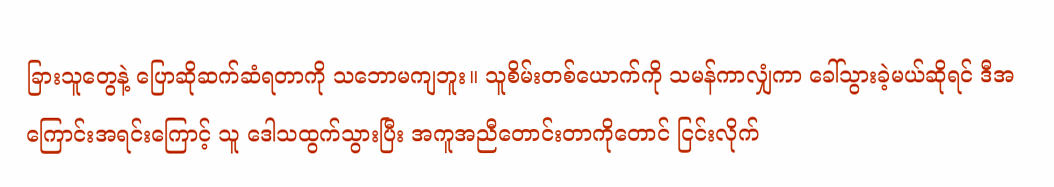ခြားသူတွေနဲ့ ပြောဆိုဆက်ဆံရတာကို သဘောမကျဘူး။ သူစိမ်းတစ်ယောက်ကို သမန်ကာလျှံကာ ခေါ်သွားခဲ့မယ်ဆိုရင် ဒီအကြောင်းအရင်းကြောင့် သူ ဒေါသထွက်သွားပြီး အကူအညီတောင်းတာကိုတောင် ငြင်းလိုက်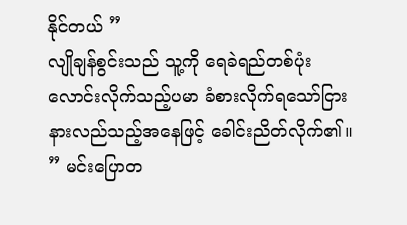နိုင်တယ် ”
လျိုချန်စွင်းသည် သူ့ကို ရေခဲရည်တစ်ပုံး လောင်းလိုက်သည့်ပမာ ခံစားလိုက်ရသော်ငြား နားလည်သည့်အနေဖြင့် ခေါင်းညိတ်လိုက်၏။
” မင်းပြောတ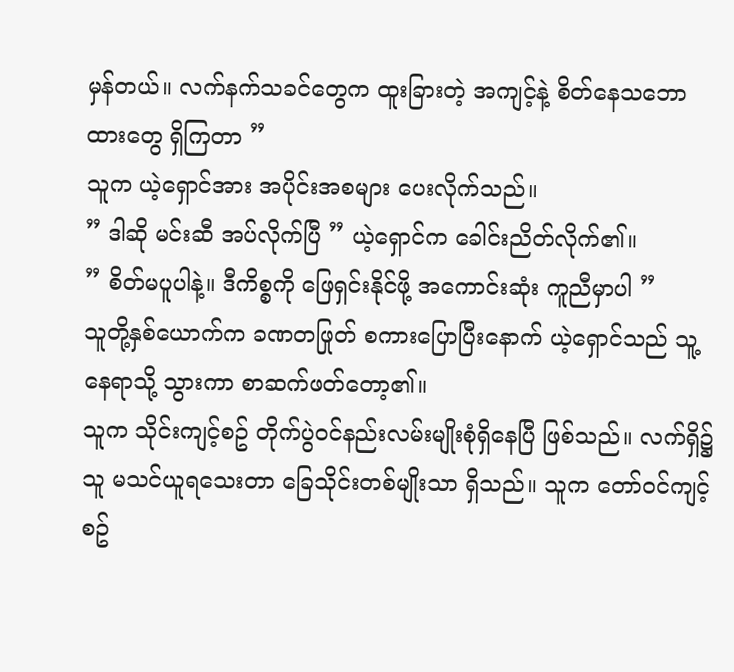မှန်တယ်။ လက်နက်သခင်တွေက ထူးခြားတဲ့ အကျင့်နဲ့ စိတ်နေသဘောထားတွေ ရှိကြတာ ”
သူက ယဲ့ရှောင်အား အပိုင်းအစများ ပေးလိုက်သည်။
” ဒါဆို မင်းဆီ အပ်လိုက်ပြီ ” ယဲ့ရှောင်က ခေါင်းညိတ်လိုက်၏။
” စိတ်မပူပါနဲ့။ ဒီကိစ္စကို ဖြေရှင်းနိုင်ဖို့ အကောင်းဆုံး ကူညီမှာပါ ”
သူတို့နှစ်ယောက်က ခဏတဖြုတ် စကားပြောပြီးနောက် ယဲ့ရှောင်သည် သူ့နေရာသို့ သွားကာ စာဆက်ဖတ်တော့၏။
သူက သိုင်းကျင့်စဥ် တိုက်ပွဲဝင်နည်းလမ်းမျိုးစုံရှိနေပြီ ဖြစ်သည်။ လက်ရှိ၌ သူ မသင်ယူရသေးတာ ခြေသိုင်းတစ်မျိုးသာ ရှိသည်။ သူက တော်ဝင်ကျင့်စဥ်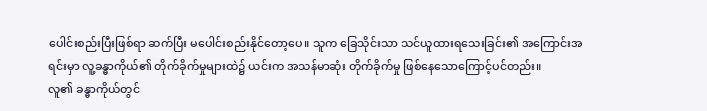ပေါင်းစည်းပြီးဖြစ်ရာ ဆက်ပြီး မပေါင်းစည်းနိုင်တော့ပေ။ သူက ခြေသိုင်းသာ သင်ယူထားရသေးခြင်း၏ အကြောင်းအရင်းမှာ လူ့ခန္ဓာကိုယ်၏ တိုက်ခိုက်မှုများထဲ၌ ယင်းက အသန်မာဆုံး တိုက်ခိုက်မှု ဖြစ်နေသောကြောင့်ပင်တည်း။
လူ၏ ခန္ဓာကိုယ်တွင်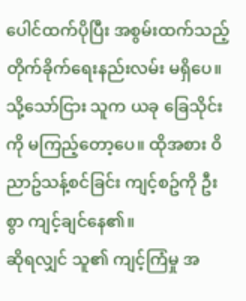ပေါင်ထက်ပိုပြီး အစွမ်းထက်သည့် တိုက်ခိုက်ရေးနည်းလမ်း မရှိပေ။ သို့သော်ငြား သူက ယခု ခြေသိုင်းကို မကြည့်တော့ပေ။ ထိုအစား ဝိညာဥ်သန့်စင်ခြင်း ကျင့်စဥ်ကို ဦးစွာ ကျင့်ချင်နေ၏။
ဆိုရလျှင် သူ၏ ကျင့်ကြံမှု အ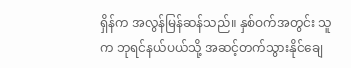ရှိန်က အလွန်မြန်ဆန်သည်။ နှစ်ဝက်အတွင်း သူက ဘုရင်နယ်ပယ်သို့ အဆင့်တက်သွားနိုင်ချေ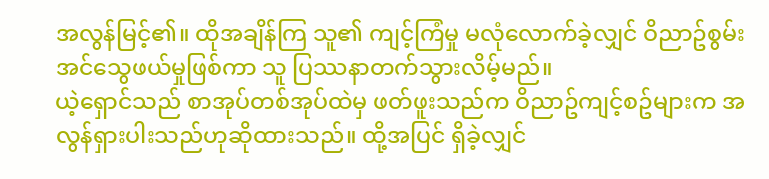အလွန်မြင့်၏။ ထိုအချိန်ကြ သူ၏ ကျင့်ကြံမှု မလုံလောက်ခဲ့လျှင် ဝိညာဥ်စွမ်းအင်သွေဖယ်မှုဖြစ်ကာ သူ ပြဿနာတက်သွားလိမ့်မည်။
ယဲ့ရှောင်သည် စာအုပ်တစ်အုပ်ထဲမှ ဖတ်ဖူးသည်က ဝိညာဥ်ကျင့်စဥ်များက အလွန်ရှားပါးသည်ဟုဆိုထားသည်။ ထို့အပြင် ရှိခဲ့လျှင်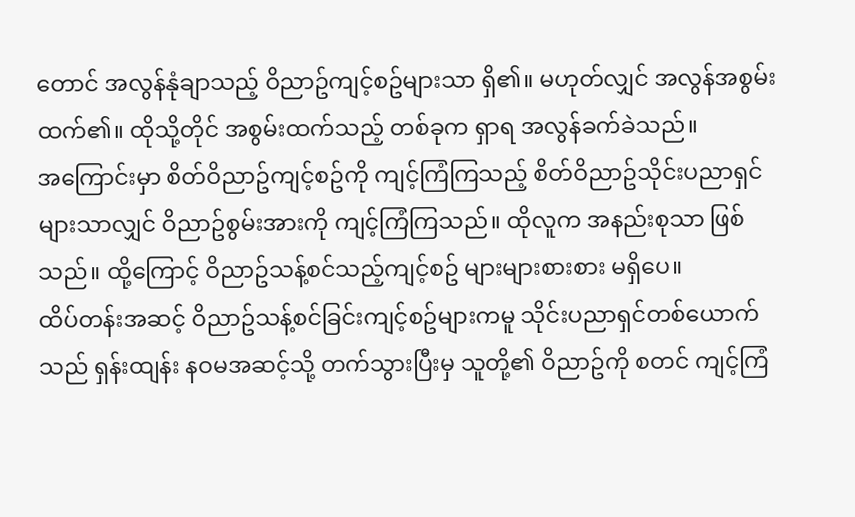တောင် အလွန်နုံချာသည့် ဝိညာဥ်ကျင့်စဥ်များသာ ရှိ၏။ မဟုတ်လျှင် အလွန်အစွမ်းထက်၏။ ထိုသို့တိုင် အစွမ်းထက်သည့် တစ်ခုက ရှာရ အလွန်ခက်ခဲသည်။
အကြောင်းမှာ စိတ်ဝိညာဥ်ကျင့်စဥ်ကို ကျင့်ကြံကြသည့် စိတ်ဝိညာဥ်သိုင်းပညာရှင်များသာလျှင် ဝိညာဥ်စွမ်းအားကို ကျင့်ကြံကြသည်။ ထိုလူက အနည်းစုသာ ဖြစ်သည်။ ထို့ကြောင့် ဝိညာဥ်သန့်စင်သည့်ကျင့်စဥ် များများစားစား မရှိပေ။
ထိပ်တန်းအဆင့် ဝိညာဥ်သန့်စင်ခြင်းကျင့်စဥ်များကမူ သိုင်းပညာရှင်တစ်ယောက်သည် ရှန်းထျန်း နဝမအဆင့်သို့ တက်သွားပြီးမှ သူတို့၏ ဝိညာဥ်ကို စတင် ကျင့်ကြံ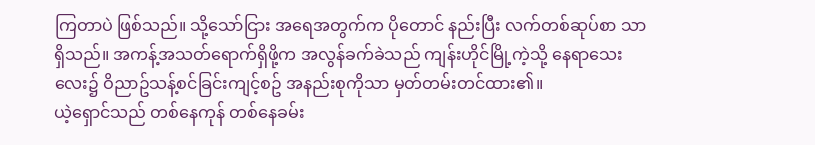ကြတာပဲ ဖြစ်သည်။ သို့သော်ငြား အရေအတွက်က ပိုတောင် နည်းပြီး လက်တစ်ဆုပ်စာ သာရှိသည်။ အကန့်အသတ်ရောက်ရှိဖို့က အလွန်ခက်ခဲသည် ကျန်းဟိုင်မြို့ကဲ့သို့ နေရာသေးလေး၌ ဝိညာဥ်သန့်စင်ခြင်းကျင့်စဥ် အနည်းစုကိုသာ မှတ်တမ်းတင်ထား၏။
ယဲ့ရှောင်သည် တစ်နေကုန် တစ်နေခမ်း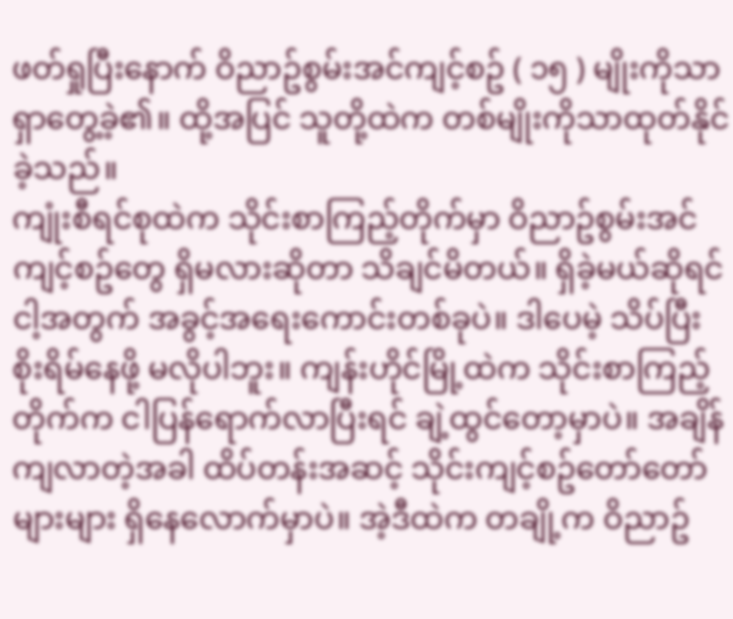ဖတ်ရှုပြီးနောက် ဝိညာဥ်စွမ်းအင်ကျင့်စဥ် ( ၁၅ ) မျိုးကိုသာ ရှာတွေ့ခဲ့၏။ ထို့အပြင် သူတို့ထဲက တစ်မျိုးကိုသာထုတ်နိုင်ခဲ့သည်။
ကျုံးစီရင်စုထဲက သိုင်းစာကြည့်တိုက်မှာ ဝိညာဥ်စွမ်းအင်ကျင့်စဥ်တွေ ရှိမလားဆိုတာ သိချင်မိတယ်။ ရှိခဲ့မယ်ဆိုရင် ငါ့အတွက် အခွင့်အရေးကောင်းတစ်ခုပဲ။ ဒါပေမဲ့ သိပ်ပြီး စိုးရိမ်နေဖို့ မလိုပါဘူး။ ကျန်းဟိုင်မြို့ထဲက သိုင်းစာကြည့်တိုက်က ငါပြန်ရောက်လာပြီးရင် ချဲ့ထွင်တော့မှာပဲ။ အချိန်ကျလာတဲ့အခါ ထိပ်တန်းအဆင့် သိုင်းကျင့်စဥ်တော်တော်များများ ရှိနေလောက်မှာပဲ။ အဲ့ဒီထဲက တချို့က ဝိညာဥ်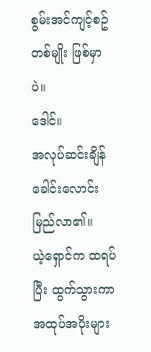စွမ်းအင်ကျင့်စဥ်တစ်မျိုး ဖြစ်မှာပဲ။
ဒေါင်။
အလုပ်ဆင်းချိန် ခေါင်းလောင်းမြည်လာ၏။
ယဲ့ရှောင်က ထရပ်ပြီး ထွက်သွားကာ အထုပ်အပိုးများ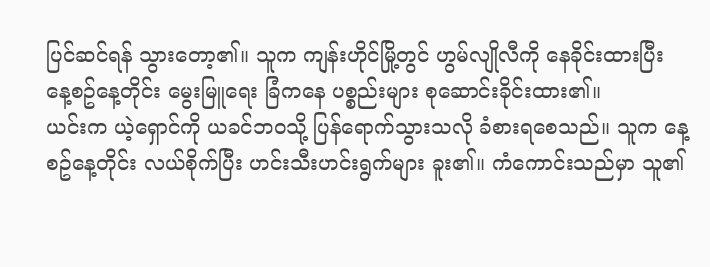ပြင်ဆင်ရန် သွားတော့၏။ သူက ကျန်းဟိုင်မြို့တွင် ဟွမ်လျိုလီကို နေခိုင်းထားပြီး နေ့စဥ်နေ့တိုင်း မွေးမြူရေး ခြံကနေ ပစ္စည်းများ စုဆောင်းခိုင်းထား၏။
ယင်းက ယဲ့ရှောင်ကို ယခင်ဘဝသို့ ပြန်ရောက်သွားသလို ခံစားရစေသည်။ သူက နေ့စဥ်နေ့တိုင်း လယ်စိုက်ပြီး ဟင်းသီးဟင်းရွက်များ ခူး၏။ ကံကောင်းသည်မှာ သူ၏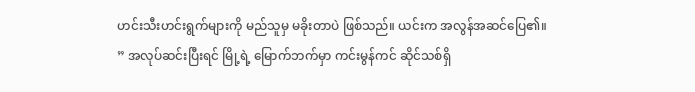ဟင်းသီးဟင်းရွက်များကို မည်သူမှ မခိုးတာပဲ ဖြစ်သည်။ ယင်းက အလွန်အဆင်ပြေ၏။
” အလုပ်ဆင်းပြီးရင် မြို့ရဲ့ မြောက်ဘက်မှာ ကင်းမွန်ကင် ဆိုင်သစ်ရှိ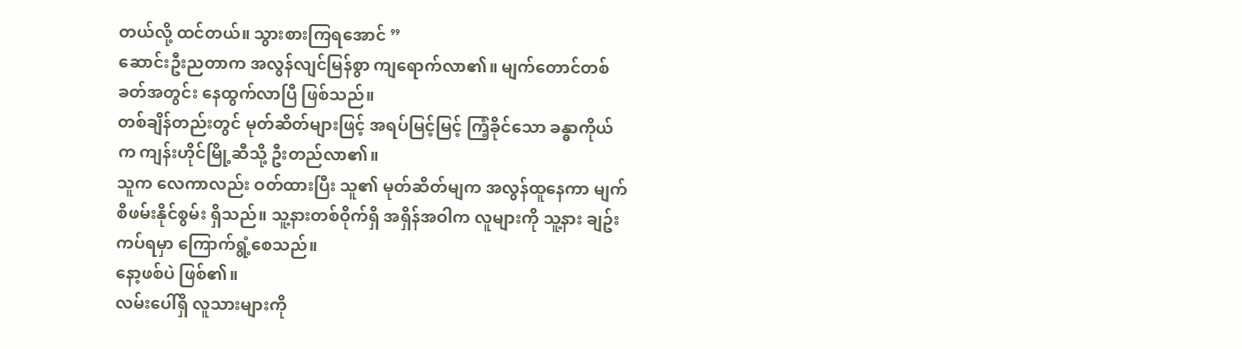တယ်လို့ ထင်တယ်။ သွားစားကြရအောင် ”
ဆောင်းဦးညတာက အလွန်လျင်မြန်စွာ ကျရောက်လာ၏။ မျက်တောင်တစ်ခတ်အတွင်း နေထွက်လာပြီ ဖြစ်သည်။
တစ်ချိန်တည်းတွင် မုတ်ဆိတ်များဖြင့် အရပ်မြင့်မြင့် ကြံ့ခိုင်သော ခန္ဓာကိုယ်က ကျန်းဟိုင်မြို့ဆီသို့ ဦးတည်လာ၏။
သူက လေကာလည်း ဝတ်ထားပြီး သူ၏ မုတ်ဆိတ်မျက အလွန်ထူနေကာ မျက်စိဖမ်းနိုင်စွမ်း ရှိသည်။ သူ့နားတစ်ဝိုက်ရှိ အရှိန်အဝါက လူများကို သူ့နား ချဥ်းကပ်ရမှာ ကြောက်ရွံ့စေသည်။
နော့ဖစ်ပဲ ဖြစ်၏။
လမ်းပေါ်ရှိ လူသားများကို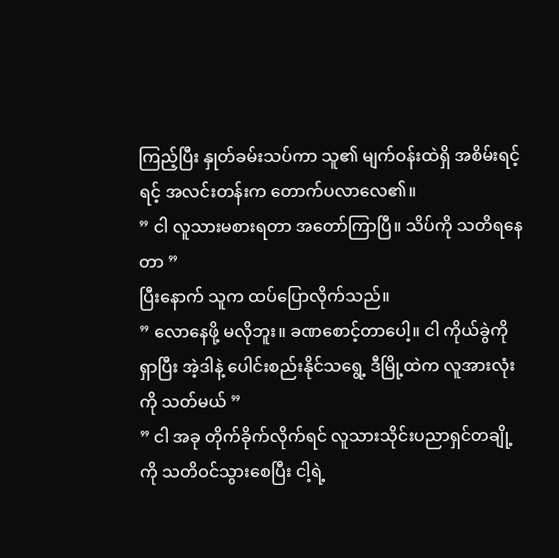ကြည့်ပြီး နှုတ်ခမ်းသပ်ကာ သူ၏ မျက်ဝန်းထဲရှိ အစိမ်းရင့်ရင့် အလင်းတန်းက တောက်ပလာလေ၏။
” ငါ လူသားမစားရတာ အတော်ကြာပြီ။ သိပ်ကို သတိရနေတာ ”
ပြီးနောက် သူက ထပ်ပြောလိုက်သည်။
” လောနေဖို့ မလိုဘူး။ ခဏစောင့်တာပေါ့။ ငါ ကိုယ်ခွဲကို ရှာပြီး အဲ့ဒါနဲ့ ပေါင်းစည်းနိုင်သရွေ့ ဒီမြို့ထဲက လူအားလုံးကို သတ်မယ် ”
” ငါ အခု တိုက်ခိုက်လိုက်ရင် လူသားသိုင်းပညာရှင်တချို့ကို သတိဝင်သွားစေပြီး ငါ့ရဲ့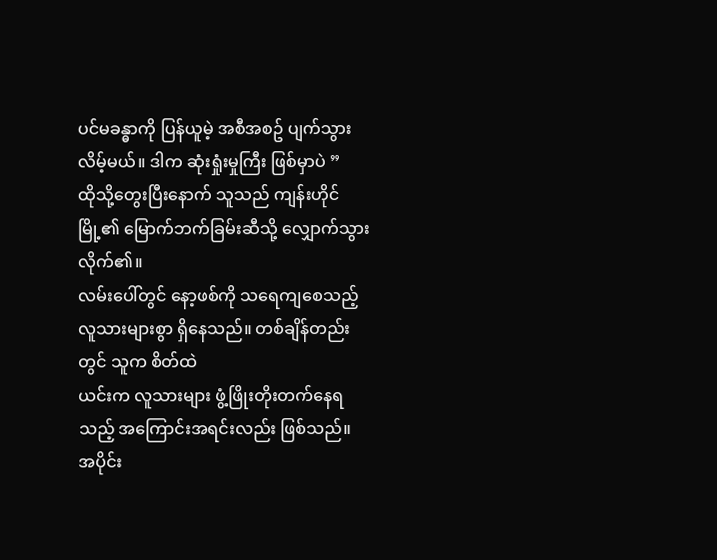ပင်မခန္ဓာကို ပြန်ယူမဲ့ အစီအစဥ် ပျက်သွားလိမ့်မယ်။ ဒါက ဆုံးရှုံးမှုကြီး ဖြစ်မှာပဲ ”
ထိုသို့တွေးပြီးနောက် သူသည် ကျန်းဟိုင်မြို့၏ မြောက်ဘက်ခြမ်းဆီသို့ လျှောက်သွားလိုက်၏။
လမ်းပေါ်တွင် နော့ဖစ်ကို သရေကျစေသည့် လူသားများစွာ ရှိနေသည်။ တစ်ချိန်တည်းတွင် သူက စိတ်ထဲ
ယင်းက လူသားများ ဖွံ့ဖြိုးတိုးတက်နေရသည့် အကြောင်းအရင်းလည်း ဖြစ်သည်။
အပိုင်း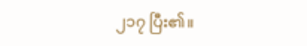၂၁၇ ပြီး၏။